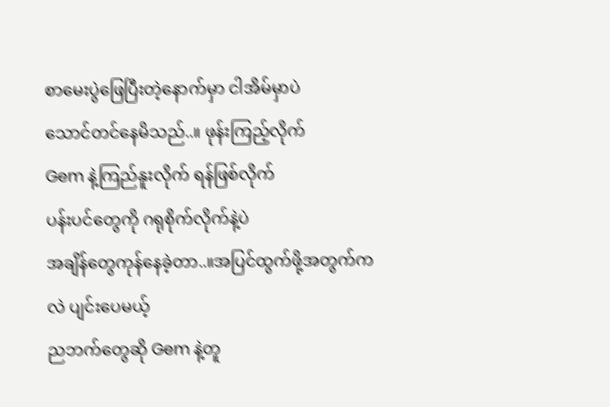စာမေးပွဲဖြေပြီးတဲ့နောက်မှာ ငါအိမ်မှာပဲ
သောင်တင်နေမိသည်..။ ဖုန်းကြည့်လိုက်
Gem နဲ့ကြည်နူးလိုက် ရန်ဖြစ်လိုက်
ပန်းပင်တွေကို ဂရုစိုက်လိုက်နဲ့ပဲ
အချိန်တွေကုန်နေခဲ့တာ..။အပြင်ထွက်ဖို့အတွက်ကလဲ ပျင်းပေမယ့်
ညဘက်တွေဆို Gem နဲ့တူ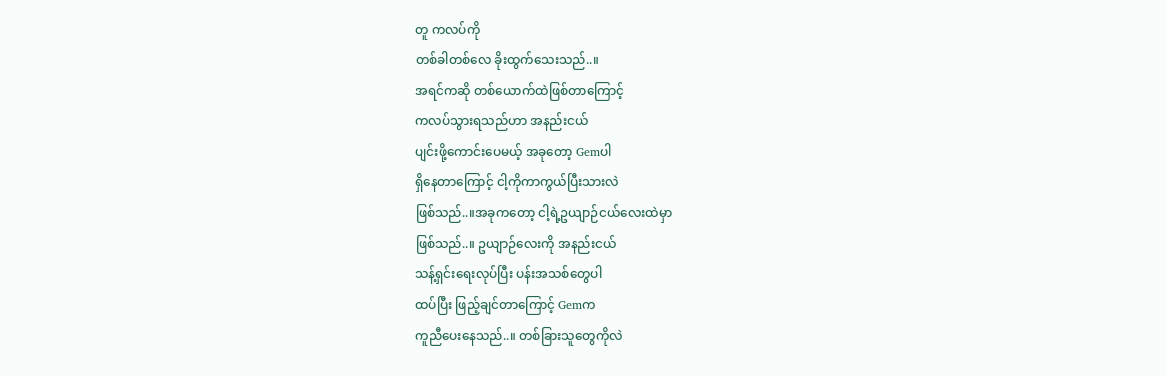တူ ကလပ်ကို
တစ်ခါတစ်လေ ခိုးထွက်သေးသည်..။
အရင်ကဆို တစ်ယောက်ထဲဖြစ်တာကြောင့်
ကလပ်သွားရသည်ဟာ အနည်းငယ်
ပျင်းဖို့ကောင်းပေမယ့် အခုတော့ Gemပါ
ရှိနေတာကြောင့် ငါ့ကိုကာကွယ်ပြီးသားလဲ
ဖြစ်သည်..။အခုကတော့ ငါ့ရဲ့ဥယျာဉ်ငယ်လေးထဲမှာ
ဖြစ်သည်..။ ဥယျာဉ်လေးကို အနည်းငယ်
သန့်ရှင်းရေးလုပ်ပြီး ပန်းအသစ်တွေပါ
ထပ်ပြီး ဖြည့်ချင်တာကြောင့် Gemက
ကူညီပေးနေသည်..။ တစ်ခြားသူတွေကိုလဲ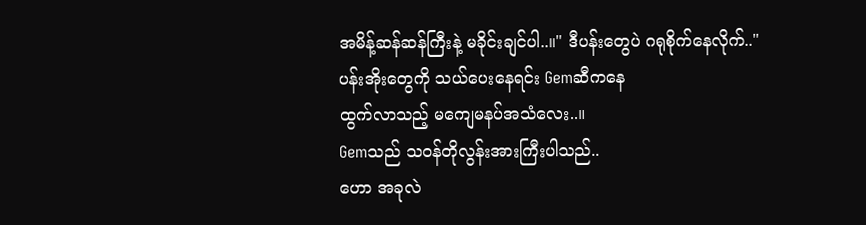အမိန့်ဆန်ဆန်ကြီးနဲ့ မခိုင်းချင်ပါ..။" ဒီပန်းတွေပဲ ဂရုစိုက်နေလိုက်.."
ပန်းအိုးတွေကို သယ်ပေးနေရင်း Gemဆီကနေ
ထွက်လာသည့် မကျေမနပ်အသံလေး..။
Gemသည် သဝန်တိုလွန်းအားကြီးပါသည်..
ဟော အခုလဲ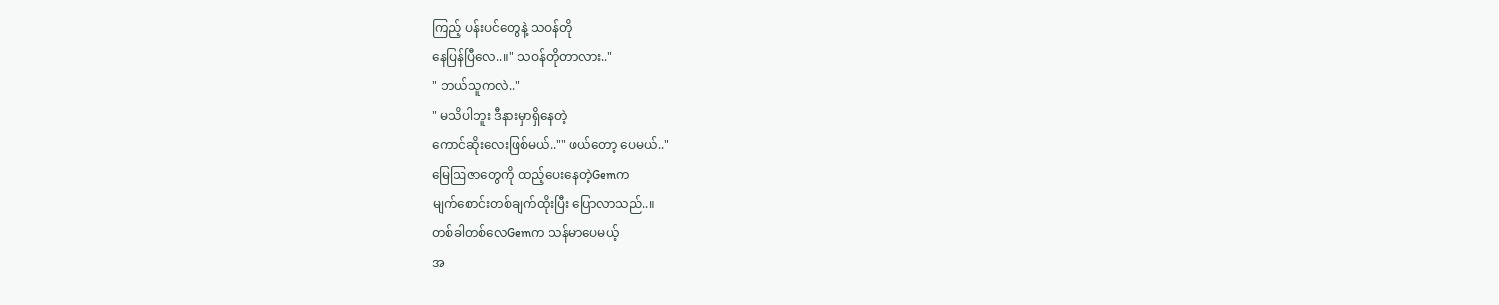ကြည့် ပန်းပင်တွေနဲ့ သဝန်တို
နေပြန်ပြီလေ..။" သဝန်တိုတာလား.."
" ဘယ်သူကလဲ.."
" မသိပါဘူး ဒီနားမှာရှိနေတဲ့
ကောင်ဆိုးလေးဖြစ်မယ်.."" ဖယ်တော့ ပေမယ်.."
မြေဩဇာတွေကို ထည့်ပေးနေတဲ့Gemက
မျက်စောင်းတစ်ချက်ထိုးပြီး ပြောလာသည်..။
တစ်ခါတစ်လေGemက သန်မာပေမယ့်
အ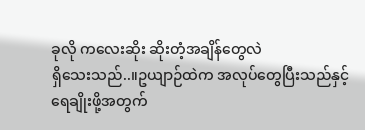ခုလို ကလေးဆိုး ဆိုးတံ့အချိန်တွေလဲ
ရှိသေးသည်..။ဥယျာဉ်ထဲက အလုပ်တွေပြီးသည်နှင့်
ရေချိုးဖို့အတွက်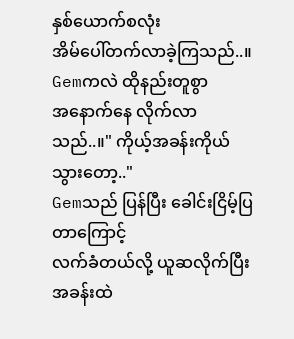နှစ်ယောက်စလုံး
အိမ်ပေါ်တက်လာခဲ့ကြသည်..။
Gemကလဲ ထိုနည်းတူစွာ
အနောက်နေ လိုက်လာသည်..။" ကိုယ့်အခန်းကိုယ်သွားတော့.."
Gemသည် ပြန်ပြီး ခေါင်းငြိမ့်ပြတာကြောင့်
လက်ခံတယ်လို့ ယူဆလိုက်ပြီး အခန်းထဲ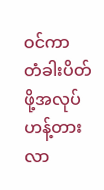ဝင်ကာ
တံခါးပိတ်ဖို့အလုပ် ဟန့်တားလာ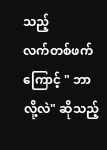သည့်
လက်တစ်ဖက်ကြောင့် " ဘာလို့လဲ" ဆိုသည့်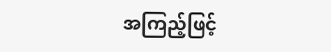အကြည့်ဖြင့်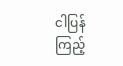ငါပြန်ကြည့်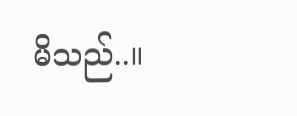မိသည်..။